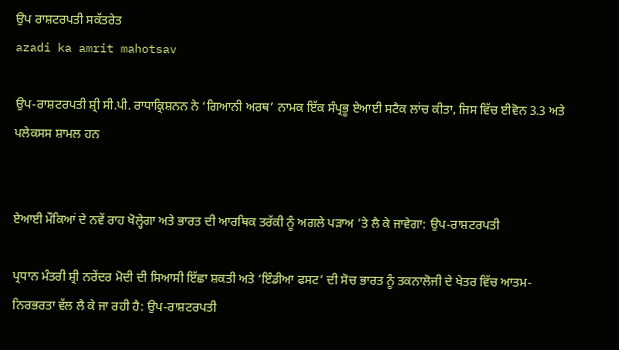ਉਪ ਰਾਸ਼ਟਰਪਤੀ ਸਕੱਤਰੇਤ
azadi ka amrit mahotsav

ਉਪ-ਰਾਸ਼ਟਰਪਤੀ ਸ਼੍ਰੀ ਸੀ.ਪੀ. ਰਾਧਾਕ੍ਰਿਸ਼ਨਨ ਨੇ ‘ਗਿਆਨੀ ਅਰਥ’ ਨਾਮਕ ਇੱਕ ਸੰਪ੍ਰਭੂ ਏਆਈ ਸਟੈਕ ਲਾਂਚ ਕੀਤਾ, ਜਿਸ ਵਿੱਚ ਈਵੋਨ 3.3 ਅਤੇ ਪਲੇਕਸਸ ਸ਼ਾਮਲ ਹਨ


ਏਆਈ ਮੌਕਿਆਂ ਦੇ ਨਵੇਂ ਰਾਹ ਖੋਲ੍ਹੇਗਾ ਅਤੇ ਭਾਰਤ ਦੀ ਆਰਥਿਕ ਤਰੱਕੀ ਨੂੰ ਅਗਲੇ ਪੜਾਅ ’ਤੇ ਲੈ ਕੇ ਜਾਵੇਗਾ: ਉਪ-ਰਾਸ਼ਟਰਪਤੀ

ਪ੍ਰਧਾਨ ਮੰਤਰੀ ਸ਼੍ਰੀ ਨਰੇਂਦਰ ਮੋਦੀ ਦੀ ਸਿਆਸੀ ਇੱਛਾ ਸ਼ਕਤੀ ਅਤੇ ‘ਇੰਡੀਆ ਫਸਟ’ ਦੀ ਸੋਚ ਭਾਰਤ ਨੂੰ ਤਕਨਾਲੋਜੀ ਦੇ ਖੇਤਰ ਵਿੱਚ ਆਤਮ-ਨਿਰਭਰਤਾ ਵੱਲ ਲੈ ਕੇ ਜਾ ਰਹੀ ਹੈ: ਉਪ-ਰਾਸ਼ਟਰਪਤੀ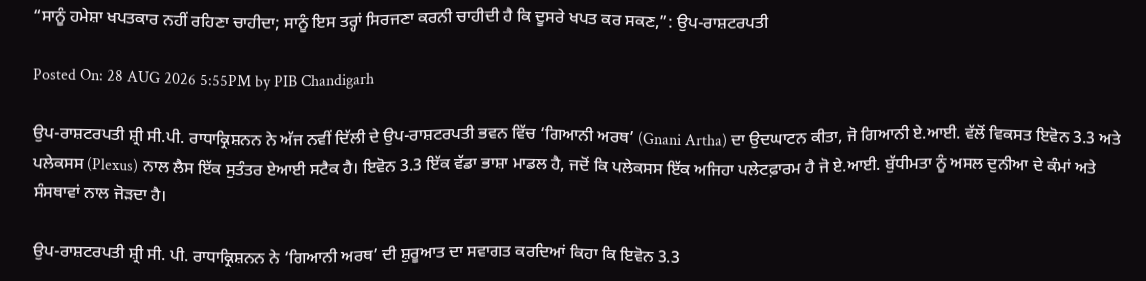“ਸਾਨੂੰ ਹਮੇਸ਼ਾ ਖਪਤਕਾਰ ਨਹੀਂ ਰਹਿਣਾ ਚਾਹੀਦਾ; ਸਾਨੂੰ ਇਸ ਤਰ੍ਹਾਂ ਸਿਰਜਣਾ ਕਰਨੀ ਚਾਹੀਦੀ ਹੈ ਕਿ ਦੂਸਰੇ ਖਪਤ ਕਰ ਸਕਣ,”: ਉਪ-ਰਾਸ਼ਟਰਪਤੀ

Posted On: 28 AUG 2026 5:55PM by PIB Chandigarh

ਉਪ-ਰਾਸ਼ਟਰਪਤੀ ਸ਼੍ਰੀ ਸੀ.ਪੀ. ਰਾਧਾਕ੍ਰਿਸ਼ਨਨ ਨੇ ਅੱਜ ਨਵੀਂ ਦਿੱਲੀ ਦੇ ਉਪ-ਰਾਸ਼ਟਰਪਤੀ ਭਵਨ ਵਿੱਚ ‘ਗਿਆਨੀ ਅਰਥ’ (Gnani Artha) ਦਾ ਉਦਘਾਟਨ ਕੀਤਾ, ਜੋ ਗਿਆਨੀ ਏ.ਆਈ. ਵੱਲੋਂ ਵਿਕਸਤ ਇਵੋਨ 3.3 ਅਤੇ ਪਲੇਕਸਸ (Plexus) ਨਾਲ ਲੈਸ ਇੱਕ ਸੁਤੰਤਰ ਏਆਈ ਸਟੈਕ ਹੈ। ਇਵੋਨ 3.3 ਇੱਕ ਵੱਡਾ ਭਾਸ਼ਾ ਮਾਡਲ ਹੈ, ਜਦੋਂ ਕਿ ਪਲੇਕਸਸ ਇੱਕ ਅਜਿਹਾ ਪਲੇਟਫ਼ਾਰਮ ਹੈ ਜੋ ਏ.ਆਈ. ਬੁੱਧੀਮਤਾ ਨੂੰ ਅਸਲ ਦੁਨੀਆ ਦੇ ਕੰਮਾਂ ਅਤੇ ਸੰਸਥਾਵਾਂ ਨਾਲ ਜੋੜਦਾ ਹੈ।

ਉਪ-ਰਾਸ਼ਟਰਪਤੀ ਸ਼੍ਰੀ ਸੀ. ਪੀ. ਰਾਧਾਕ੍ਰਿਸ਼ਨਨ ਨੇ ‘ਗਿਆਨੀ ਅਰਥ’ ਦੀ ਸ਼ੁਰੂਆਤ ਦਾ ਸਵਾਗਤ ਕਰਦਿਆਂ ਕਿਹਾ ਕਿ ਇਵੋਨ 3.3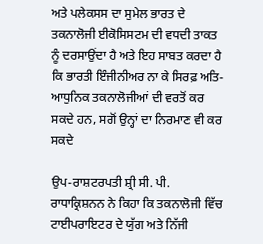ਅਤੇ ਪਲੇਕਸਸ ਦਾ ਸੁਮੇਲ ਭਾਰਤ ਦੇ ਤਕਨਾਲੋਜੀ ਈਕੋਸਿਸਟਮ ਦੀ ਵਧਦੀ ਤਾਕਤ ਨੂੰ ਦਰਸਾਉਂਦਾ ਹੈ ਅਤੇ ਇਹ ਸਾਬਤ ਕਰਦਾ ਹੈ ਕਿ ਭਾਰਤੀ ਇੰਜੀਨੀਅਰ ਨਾ ਕੇ ਸਿਰਫ਼ ਅਤਿ-ਆਧੁਨਿਕ ਤਕਨਾਲੋਜੀਆਂ ਦੀ ਵਰਤੋਂ ਕਰ ਸਕਦੇ ਹਨ, ਸਗੋਂ ਉਨ੍ਹਾਂ ਦਾ ਨਿਰਮਾਣ ਵੀ ਕਰ ਸਕਦੇ

ਉਪ-ਰਾਸ਼ਟਰਪਤੀ ਸ਼੍ਰੀ ਸੀ. ਪੀ. ਰਾਧਾਕ੍ਰਿਸ਼ਨਨ ਨੇ ਕਿਹਾ ਕਿ ਤਕਨਾਲੋਜੀ ਵਿੱਚ ਟਾਈਪਰਾਇਟਰ ਦੇ ਯੁੱਗ ਅਤੇ ਨਿੱਜੀ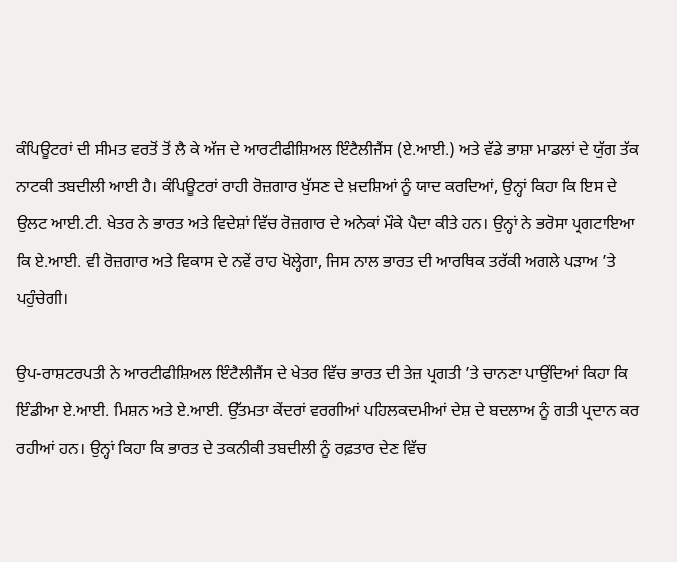ਕੰਪਿਊਟਰਾਂ ਦੀ ਸੀਮਤ ਵਰਤੋਂ ਤੋਂ ਲੈ ਕੇ ਅੱਜ ਦੇ ਆਰਟੀਫੀਸ਼ਿਅਲ ਇੰਟੈਲੀਜੈਂਸ (ਏ.ਆਈ.) ਅਤੇ ਵੱਡੇ ਭਾਸ਼ਾ ਮਾਡਲਾਂ ਦੇ ਯੁੱਗ ਤੱਕ ਨਾਟਕੀ ਤਬਦੀਲੀ ਆਈ ਹੈ। ਕੰਪਿਊਟਰਾਂ ਰਾਹੀ ਰੋਜ਼ਗਾਰ ਖੁੱਸਣ ਦੇ ਖ਼ਦਸ਼ਿਆਂ ਨੂੰ ਯਾਦ ਕਰਦਿਆਂ, ਉਨ੍ਹਾਂ ਕਿਹਾ ਕਿ ਇਸ ਦੇ ਉਲਟ ਆਈ.ਟੀ. ਖੇਤਰ ਨੇ ਭਾਰਤ ਅਤੇ ਵਿਦੇਸ਼ਾਂ ਵਿੱਚ ਰੋਜ਼ਗਾਰ ਦੇ ਅਨੇਕਾਂ ਮੌਕੇ ਪੈਦਾ ਕੀਤੇ ਹਨ। ਉਨ੍ਹਾਂ ਨੇ ਭਰੋਸਾ ਪ੍ਰਗਟਾਇਆ ਕਿ ਏ.ਆਈ. ਵੀ ਰੋਜ਼ਗਾਰ ਅਤੇ ਵਿਕਾਸ ਦੇ ਨਵੇਂ ਰਾਹ ਖੋਲ੍ਹੇਗਾ, ਜਿਸ ਨਾਲ ਭਾਰਤ ਦੀ ਆਰਥਿਕ ਤਰੱਕੀ ਅਗਲੇ ਪੜਾਅ ’ਤੇ ਪਹੁੰਚੇਗੀ।

ਉਪ-ਰਾਸ਼ਟਰਪਤੀ ਨੇ ਆਰਟੀਫੀਸ਼ਿਅਲ ਇੰਟੈਲੀਜੈਂਸ ਦੇ ਖੇਤਰ ਵਿੱਚ ਭਾਰਤ ਦੀ ਤੇਜ਼ ਪ੍ਰਗਤੀ ’ਤੇ ਚਾਨਣਾ ਪਾਉਂਦਿਆਂ ਕਿਹਾ ਕਿ ਇੰਡੀਆ ਏ.ਆਈ. ਮਿਸ਼ਨ ਅਤੇ ਏ.ਆਈ. ਉੱਤਮਤਾ ਕੇਂਦਰਾਂ ਵਰਗੀਆਂ ਪਹਿਲਕਦਮੀਆਂ ਦੇਸ਼ ਦੇ ਬਦਲਾਅ ਨੂੰ ਗਤੀ ਪ੍ਰਦਾਨ ਕਰ ਰਹੀਆਂ ਹਨ। ਉਨ੍ਹਾਂ ਕਿਹਾ ਕਿ ਭਾਰਤ ਦੇ ਤਕਨੀਕੀ ਤਬਦੀਲੀ ਨੂੰ ਰਫ਼ਤਾਰ ਦੇਣ ਵਿੱਚ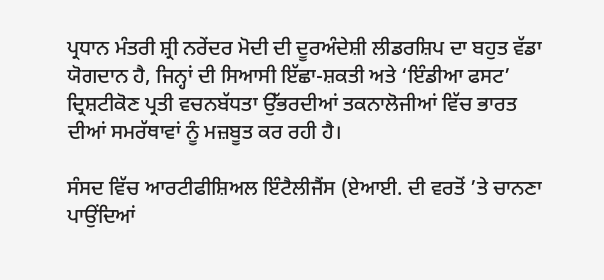ਪ੍ਰਧਾਨ ਮੰਤਰੀ ਸ਼੍ਰੀ ਨਰੇਂਦਰ ਮੋਦੀ ਦੀ ਦੂਰਅੰਦੇਸ਼ੀ ਲੀਡਰਸ਼ਿਪ ਦਾ ਬਹੁਤ ਵੱਡਾ ਯੋਗਦਾਨ ਹੈ, ਜਿਨ੍ਹਾਂ ਦੀ ਸਿਆਸੀ ਇੱਛਾ-ਸ਼ਕਤੀ ਅਤੇ ‘ਇੰਡੀਆ ਫਸਟ’ ਦ੍ਰਿਸ਼ਟੀਕੋਣ ਪ੍ਰਤੀ ਵਚਨਬੱਧਤਾ ਉੱਭਰਦੀਆਂ ਤਕਨਾਲੋਜੀਆਂ ਵਿੱਚ ਭਾਰਤ ਦੀਆਂ ਸਮਰੱਥਾਵਾਂ ਨੂੰ ਮਜ਼ਬੂਤ ਕਰ ਰਹੀ ਹੈ।

ਸੰਸਦ ਵਿੱਚ ਆਰਟੀਫੀਸ਼ਿਅਲ ਇੰਟੈਲੀਜੈਂਸ (ਏਆਈ. ਦੀ ਵਰਤੋਂ ’ਤੇ ਚਾਨਣਾ ਪਾਉਂਦਿਆਂ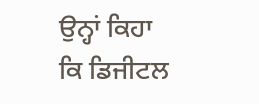ਉਨ੍ਹਾਂ ਕਿਹਾ ਕਿ ਡਿਜੀਟਲ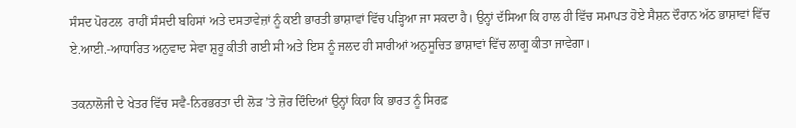ਸੰਸਦ ਪੋਰਟਲ  ਰਾਹੀਂ ਸੰਸਦੀ ਬਹਿਸਾਂ ਅਤੇ ਦਸਤਾਵੇਜ਼ਾਂ ਨੂੰ ਕਈ ਭਾਰਤੀ ਭਾਸ਼ਾਵਾਂ ਵਿੱਚ ਪੜ੍ਹਿਆ ਜਾ ਸਕਦਾ ਹੈ। ਉਨ੍ਹਾਂ ਦੱਸਿਆ ਕਿ ਹਾਲ ਹੀ ਵਿੱਚ ਸਮਾਪਤ ਹੋਏ ਸੈਸ਼ਨ ਦੌਰਾਨ ਅੱਠ ਭਾਸ਼ਾਵਾਂ ਵਿੱਚ ਏ.ਆਈ.-ਆਧਾਰਿਤ ਅਨੁਵਾਦ ਸੇਵਾ ਸ਼ੁਰੂ ਕੀਤੀ ਗਈ ਸੀ ਅਤੇ ਇਸ ਨੂੰ ਜਲਦ ਹੀ ਸਾਰੀਆਂ ਅਨੁਸੂਚਿਤ ਭਾਸ਼ਾਵਾਂ ਵਿੱਚ ਲਾਗੂ ਕੀਤਾ ਜਾਵੇਗਾ।

ਤਕਨਾਲੋਜੀ ਦੇ ਖੇਤਰ ਵਿੱਚ ਸਵੈ-ਨਿਰਭਰਤਾ ਦੀ ਲੋੜ ’ਤੇ ਜ਼ੋਰ ਦਿੰਦਿਆਂ ਉਨ੍ਹਾਂ ਕਿਹਾ ਕਿ ਭਾਰਤ ਨੂੰ ਸਿਰਫ਼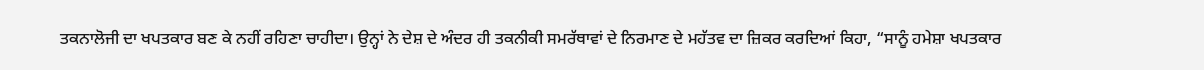ਤਕਨਾਲੋਜੀ ਦਾ ਖਪਤਕਾਰ ਬਣ ਕੇ ਨਹੀਂ ਰਹਿਣਾ ਚਾਹੀਦਾ। ਉਨ੍ਹਾਂ ਨੇ ਦੇਸ਼ ਦੇ ਅੰਦਰ ਹੀ ਤਕਨੀਕੀ ਸਮਰੱਥਾਵਾਂ ਦੇ ਨਿਰਮਾਣ ਦੇ ਮਹੱਤਵ ਦਾ ਜ਼ਿਕਰ ਕਰਦਿਆਂ ਕਿਹਾ, “ਸਾਨੂੰ ਹਮੇਸ਼ਾ ਖਪਤਕਾਰ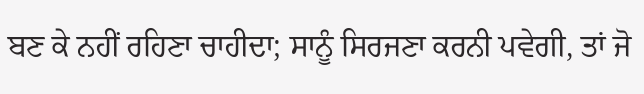ਬਣ ਕੇ ਨਹੀਂ ਰਹਿਣਾ ਚਾਹੀਦਾ; ਸਾਨੂੰ ਸਿਰਜਣਾ ਕਰਨੀ ਪਵੇਗੀ, ਤਾਂ ਜੋ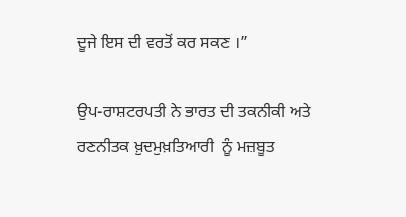ਦੂਜੇ ਇਸ ਦੀ ਵਰਤੋਂ ਕਰ ਸਕਣ ।”

ਉਪ-ਰਾਸ਼ਟਰਪਤੀ ਨੇ ਭਾਰਤ ਦੀ ਤਕਨੀਕੀ ਅਤੇ ਰਣਨੀਤਕ ਖ਼ੁਦਮੁਖ਼ਤਿਆਰੀ  ਨੂੰ ਮਜ਼ਬੂਤ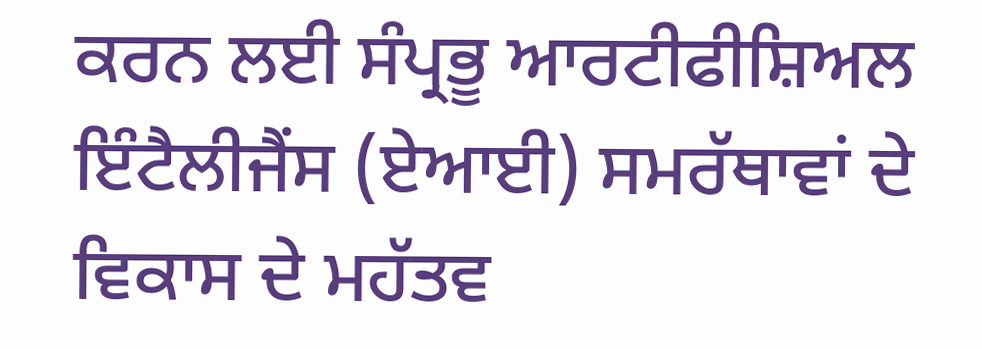ਕਰਨ ਲਈ ਸੰਪ੍ਰਭੂ ਆਰਟੀਫੀਸ਼ਿਅਲ ਇੰਟੈਲੀਜੈਂਸ (ਏਆਈ) ਸਮਰੱਥਾਵਾਂ ਦੇ ਵਿਕਾਸ ਦੇ ਮਹੱਤਵ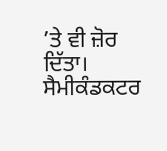’ਤੇ ਵੀ ਜ਼ੋਰ ਦਿੱਤਾ। ਸੈਮੀਕੰਡਕਟਰ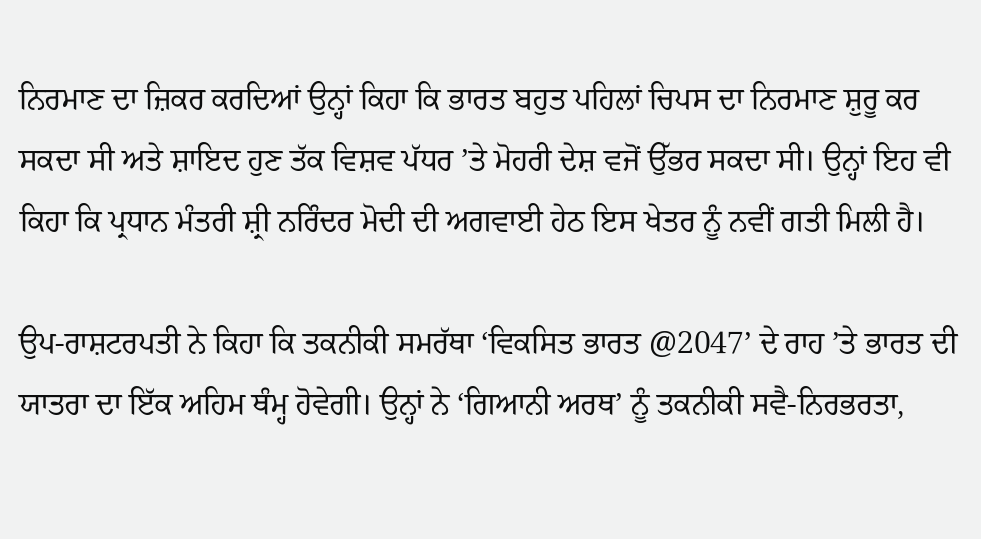ਨਿਰਮਾਣ ਦਾ ਜ਼ਿਕਰ ਕਰਦਿਆਂ ਉਨ੍ਹਾਂ ਕਿਹਾ ਕਿ ਭਾਰਤ ਬਹੁਤ ਪਹਿਲਾਂ ਚਿਪਸ ਦਾ ਨਿਰਮਾਣ ਸ਼ੁਰੂ ਕਰ ਸਕਦਾ ਸੀ ਅਤੇ ਸ਼ਾਇਦ ਹੁਣ ਤੱਕ ਵਿਸ਼ਵ ਪੱਧਰ ’ਤੇ ਮੋਹਰੀ ਦੇਸ਼ ਵਜੋਂ ਉੱਭਰ ਸਕਦਾ ਸੀ। ਉਨ੍ਹਾਂ ਇਹ ਵੀ ਕਿਹਾ ਕਿ ਪ੍ਰਧਾਨ ਮੰਤਰੀ ਸ਼੍ਰੀ ਨਰਿੰਦਰ ਮੋਦੀ ਦੀ ਅਗਵਾਈ ਹੇਠ ਇਸ ਖੇਤਰ ਨੂੰ ਨਵੀਂ ਗਤੀ ਮਿਲੀ ਹੈ।

ਉਪ-ਰਾਸ਼ਟਰਪਤੀ ਨੇ ਕਿਹਾ ਕਿ ਤਕਨੀਕੀ ਸਮਰੱਥਾ ‘ਵਿਕਸਿਤ ਭਾਰਤ @2047’ ਦੇ ਰਾਹ ’ਤੇ ਭਾਰਤ ਦੀ ਯਾਤਰਾ ਦਾ ਇੱਕ ਅਹਿਮ ਥੰਮ੍ਹ ਹੋਵੇਗੀ। ਉਨ੍ਹਾਂ ਨੇ ‘ਗਿਆਨੀ ਅਰਥ’ ਨੂੰ ਤਕਨੀਕੀ ਸਵੈ-ਨਿਰਭਰਤਾ,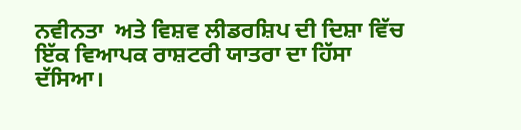ਨਵੀਨਤਾ  ਅਤੇ ਵਿਸ਼ਵ ਲੀਡਰਸ਼ਿਪ ਦੀ ਦਿਸ਼ਾ ਵਿੱਚ ਇੱਕ ਵਿਆਪਕ ਰਾਸ਼ਟਰੀ ਯਾਤਰਾ ਦਾ ਹਿੱਸਾ ਦੱਸਿਆ।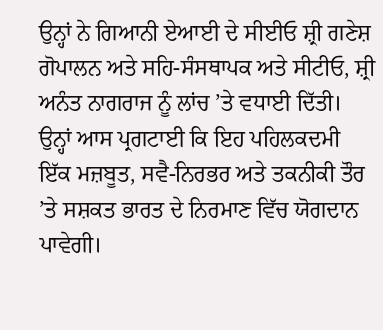ਉਨ੍ਹਾਂ ਨੇ ਗਿਆਨੀ ਏਆਈ ਦੇ ਸੀਈਓ ਸ਼੍ਰੀ ਗਣੇਸ਼ ਗੋਪਾਲਨ ਅਤੇ ਸਹਿ-ਸੰਸਥਾਪਕ ਅਤੇ ਸੀਟੀਓ, ਸ਼੍ਰੀ ਅਨੰਤ ਨਾਗਰਾਜ ਨੂੰ ਲਾਂਚ ’ਤੇ ਵਧਾਈ ਦਿੱਤੀ। ਉਨ੍ਹਾਂ ਆਸ ਪ੍ਰਗਟਾਈ ਕਿ ਇਹ ਪਹਿਲਕਦਮੀ ਇੱਕ ਮਜ਼ਬੂਤ, ਸਵੈ-ਨਿਰਭਰ ਅਤੇ ਤਕਨੀਕੀ ਤੌਰ ’ਤੇ ਸਸ਼ਕਤ ਭਾਰਤ ਦੇ ਨਿਰਮਾਣ ਵਿੱਚ ਯੋਗਦਾਨ ਪਾਵੇਗੀ।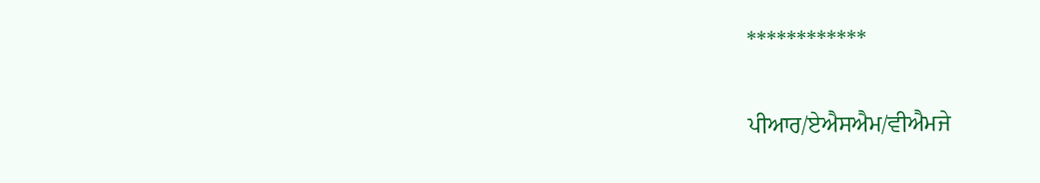************

ਪੀਆਰ/ਏਐਸਐਮ/ਵੀਐਮਜੇ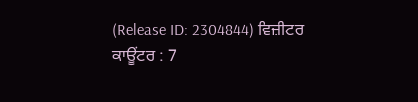(Release ID: 2304844) ਵਿਜ਼ੀਟਰ ਕਾਊਂਟਰ : 7